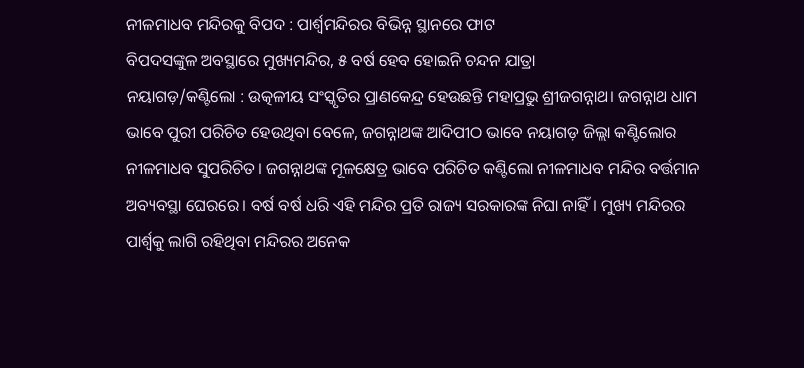ନୀଳମାଧବ ମନ୍ଦିରକୁ ବିପଦ : ପାର୍ଶ୍ବମନ୍ଦିରର ବିଭିନ୍ନ ସ୍ଥାନରେ ଫାଟ
ବିପଦସଙ୍କୁଳ ଅବସ୍ଥାରେ ମୁଖ୍ୟମନ୍ଦିର, ୫ ବର୍ଷ ହେବ ହୋଇନି ଚନ୍ଦନ ଯାତ୍ରା
ନୟାଗଡ଼/କଣ୍ଟିଲୋ : ଉତ୍କଳୀୟ ସଂସ୍କୃତିର ପ୍ରାଣକେନ୍ଦ୍ର ହେଉଛନ୍ତି ମହାପ୍ରଭୁ ଶ୍ରୀଜଗନ୍ନାଥ। ଜଗନ୍ନାଥ ଧାମ ଭାବେ ପୁରୀ ପରିଚିତ ହେଉଥିବା ବେଳେ, ଜଗନ୍ନାଥଙ୍କ ଆଦିପୀଠ ଭାବେ ନୟାଗଡ଼ ଜିଲ୍ଲା କଣ୍ଟିଲୋର ନୀଳମାଧବ ସୁପରିଚିତ। ଜଗନ୍ନାଥଙ୍କ ମୂଳକ୍ଷେତ୍ର ଭାବେ ପରିଚିତ କଣ୍ଟିଲୋ ନୀଳମାଧବ ମନ୍ଦିର ବର୍ତ୍ତମାନ ଅବ୍ୟବସ୍ଥା ଘେରରେ। ବର୍ଷ ବର୍ଷ ଧରି ଏହି ମନ୍ଦିର ପ୍ରତି ରାଜ୍ୟ ସରକାରଙ୍କ ନିଘା ନାହିଁ। ମୁଖ୍ୟ ମନ୍ଦିରର ପାର୍ଶ୍ବକୁ ଲାଗି ରହିଥିବା ମନ୍ଦିରର ଅନେକ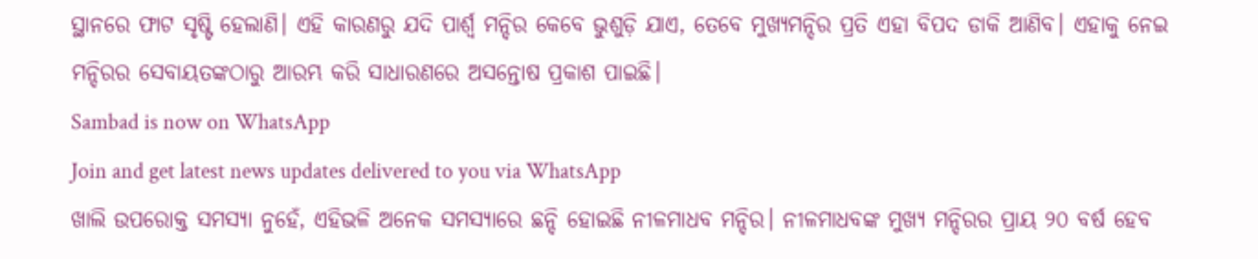ସ୍ଥାନରେ ଫାଟ ସୃଷ୍ଟି ହେଲାଣି। ଏହି କାରଣରୁ ଯଦି ପାର୍ଶ୍ବ ମନ୍ଦିର କେବେ ଭୁଶୁଡ଼ି ଯାଏ, ତେବେ ମୁଖ୍ୟମନ୍ଦିର ପ୍ରତି ଏହା ବିପଦ ଡାକି ଆଣିବ। ଏହାକୁ ନେଇ ମନ୍ଦିରର ସେବାୟତଙ୍କଠାରୁ ଆରମ୍ଭ କରି ସାଧାରଣରେ ଅସନ୍ତୋଷ ପ୍ରକାଶ ପାଇଛି।
Sambad is now on WhatsApp
Join and get latest news updates delivered to you via WhatsApp
ଖାଲି ଉପରୋକ୍ତ ସମସ୍ୟା ନୁହେଁ, ଏହିଭଳି ଅନେକ ସମସ୍ୟାରେ ଛନ୍ଦି ହୋଇଛି ନୀଳମାଧବ ମନ୍ଦିର। ନୀଳମାଧବଙ୍କ ମୁଖ୍ୟ ମନ୍ଦିରର ପ୍ରାୟ ୨୦ ବର୍ଷ ହେବ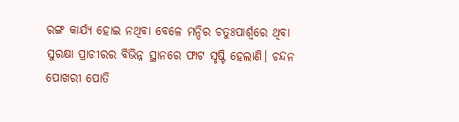ରଙ୍ଗ କାର୍ଯ୍ୟ ହୋଇ ନଥିବା ବେଳେ ମନ୍ଦିର ଚତୁଃପାର୍ଶ୍ବରେ ଥିବା ସୁରକ୍ଷା ପ୍ରାଚୀରର ବିଭିନ୍ନ ସ୍ଥାନରେ ଫାଟ ସୃଷ୍ଟି ହେଲାଣି। ଚନ୍ଦନ ପୋଖରୀ ପୋତି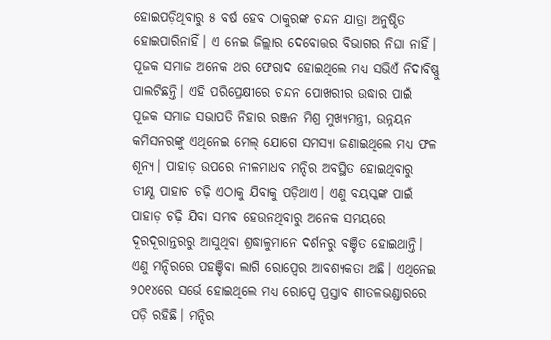ହୋଇପଡ଼ିଥିବାରୁ ୫ ବର୍ଷ ହେବ ଠାକୁରଙ୍କ ଚନ୍ଦନ ଯାତ୍ରା ଅନୁଷ୍ଠିତ ହୋଇପାରିନାହିଁ। ଏ ନେଇ ଜିଲ୍ଲାର ଦେବୋତ୍ତର ବିଭାଗର ନିଘା ନାହିଁ। ପୂଜକ ସମାଜ ଅନେକ ଥର ଫେରାଦ ହୋଇଥିଲେ ମଧ୍ୟ ସଭିଏଁ ନିଦାବିଷ୍ଣୁ ପାଲଟିଛନ୍ତି। ଏହି ପରିପ୍ରେକ୍ଷୀରେ ଚନ୍ଦନ ପୋଖରୀର ଉଦ୍ଧାର ପାଇଁ ପୂଜକ ସମାଜ ସଭାପତି ନିହାର ରଞ୍ଜନ ମିଶ୍ର ମୁଖ୍ୟମନ୍ତ୍ରୀ, ଉନ୍ନୟନ କମିସନରଙ୍କୁ ଏଥିନେଇ ମେଲ୍ ଯୋଗେ ସମସ୍ୟା ଜଣାଇଥିଲେ ମଧ୍ୟ ଫଳ ଶୂନ୍ୟ। ପାହାଡ଼ ଉପରେ ନୀଳମାଧବ ମନ୍ଦିର ଅବସ୍ଥିତ ହୋଇଥିବାରୁ ତୀକ୍ଷ୍ଣ ପାହାଚ ଚଢ଼ି ଏଠାକୁ ଯିବାକୁ ପଡ଼ିଥାଏ। ଏଣୁ ବୟସ୍କଙ୍କ ପାଇଁ ପାହାଡ଼ ଚଢ଼ି ଯିବା ସମ୍ଭବ ହେଉନଥିବାରୁ ଅନେକ ସମୟରେ ଦୂରଦୂରାନ୍ତରରୁ ଆସୁଥିବା ଶ୍ରଦ୍ଧାଳୁମାନେ ଦର୍ଶନରୁ ବଞ୍ଚିତ ହୋଇଥାନ୍ତି। ଏଣୁ ମନ୍ଦିରରେ ପହଞ୍ଚିବା ଲାଗି ରୋପ୍ୱେର ଆବଶ୍ୟକତା ଅଛି। ଏଥିନେଇ ୨୦୧୪ରେ ସର୍ଭେ ହୋଇଥିଲେ ମଧ୍ୟ ରୋପ୍ୱେ ପ୍ରସ୍ତାବ ଶୀତଳଭଣ୍ଡାରରେ ପଡ଼ି ରହିଛି। ମନ୍ଦିର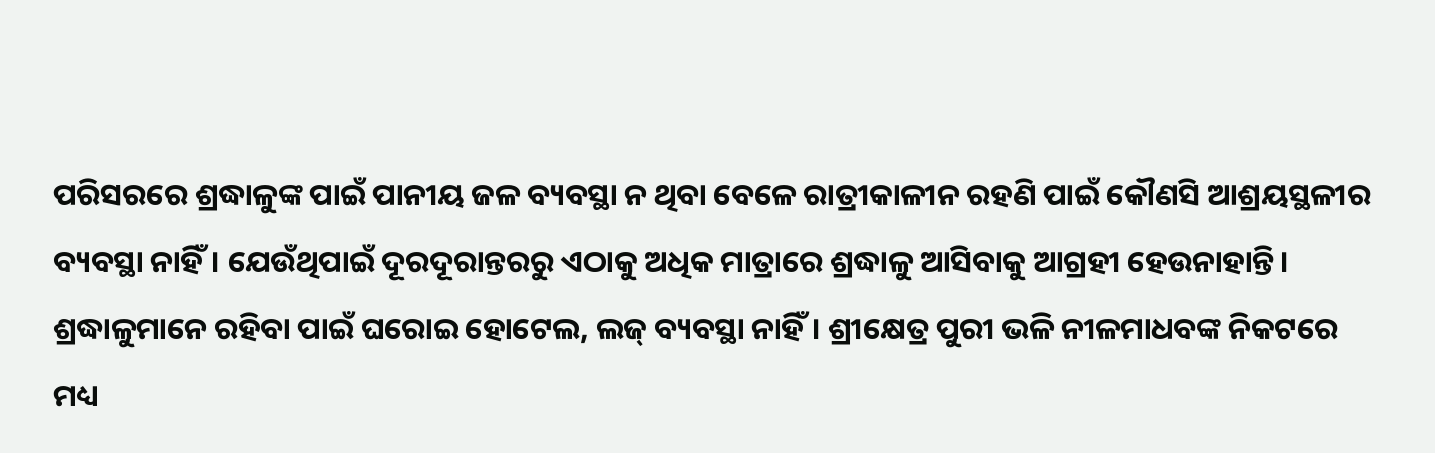ପରିସରରେ ଶ୍ରଦ୍ଧାଳୁଙ୍କ ପାଇଁ ପାନୀୟ ଜଳ ବ୍ୟବସ୍ଥା ନ ଥିବା ବେଳେ ରାତ୍ରୀକାଳୀନ ରହଣି ପାଇଁ କୌଣସି ଆଶ୍ରୟସ୍ଥଳୀର ବ୍ୟବସ୍ଥା ନାହିଁ। ଯେଉଁଥିପାଇଁ ଦୂରଦୂରାନ୍ତରରୁ ଏଠାକୁ ଅଧିକ ମାତ୍ରାରେ ଶ୍ରଦ୍ଧାଳୁ ଆସିବାକୁ ଆଗ୍ରହୀ ହେଉନାହାନ୍ତି।
ଶ୍ରଦ୍ଧାଳୁମାନେ ରହିବା ପାଇଁ ଘରୋଇ ହୋଟେଲ, ଲଜ୍ ବ୍ୟବସ୍ଥା ନାହିଁ। ଶ୍ରୀକ୍ଷେତ୍ର ପୁରୀ ଭଳି ନୀଳମାଧବଙ୍କ ନିକଟରେ ମଧ୍ୟ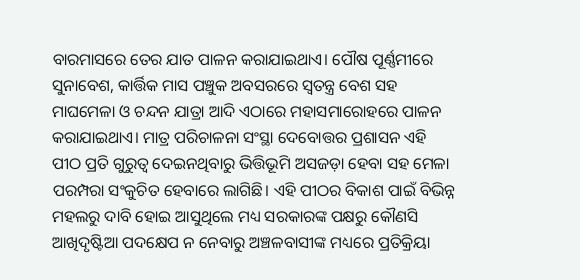ବାରମାସରେ ତେର ଯାତ ପାଳନ କରାଯାଇଥାଏ। ପୌଷ ପୂର୍ଣ୍ଣମୀରେ ସୁନାବେଶ, କାର୍ତ୍ତିକ ମାସ ପଞ୍ଚୁକ ଅବସରରେ ସ୍ୱତନ୍ତ୍ର ବେଶ ସହ ମାଘମେଳା ଓ ଚନ୍ଦନ ଯାତ୍ରା ଆଦି ଏଠାରେ ମହାସମାରୋହରେ ପାଳନ କରାଯାଇଥାଏ। ମାତ୍ର ପରିଚାଳନା ସଂସ୍ଥା ଦେବୋତ୍ତର ପ୍ରଶାସନ ଏହି ପୀଠ ପ୍ରତି ଗୁରୁତ୍ୱ ଦେଇନଥିବାରୁ ଭିତ୍ତିଭୂମି ଅସଜଡ଼ା ହେବା ସହ ମେଳା ପରମ୍ପରା ସଂକୁଚିତ ହେବାରେ ଲାଗିଛି। ଏହି ପୀଠର ବିକାଶ ପାଇଁ ବିଭିନ୍ନ ମହଲରୁ ଦାବି ହୋଇ ଆସୁଥିଲେ ମଧ୍ୟ ସରକାରଙ୍କ ପକ୍ଷରୁ କୌଣସି ଆଖିଦୃଷ୍ଟିଆ ପଦକ୍ଷେପ ନ ନେବାରୁ ଅଞ୍ଚଳବାସୀଙ୍କ ମଧ୍ୟରେ ପ୍ରତିକ୍ରିୟା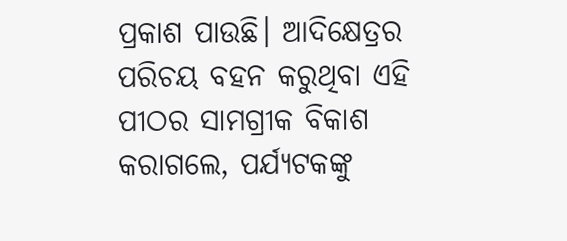ପ୍ରକାଶ ପାଉଛି। ଆଦିକ୍ଷେତ୍ରର ପରିଚୟ ବହନ କରୁଥିବା ଏହି ପୀଠର ସାମଗ୍ରୀକ ବିକାଶ କରାଗଲେ, ପର୍ଯ୍ୟଟକଙ୍କୁ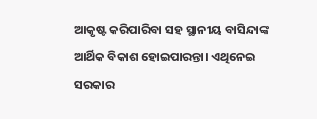ଆକୃଷ୍ଟ କରିପାରିବା ସହ ସ୍ଥାନୀୟ ବାସିନ୍ଦାଙ୍କ ଆର୍ଥିକ ବିକାଶ ହୋଇପାରନ୍ତା। ଏଥିନେଇ ସରକାର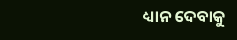ଧ୍ୟାନ ଦେବାକୁ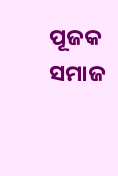ପୂଜକ ସମାଜ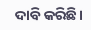ଦାବି କରିଛି।